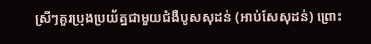ស្រីៗគួរប្រុងប្រយ័ត្នជាមួយជំងឺបូសសុដន់ (អាប់សែសុដន់) ព្រោះ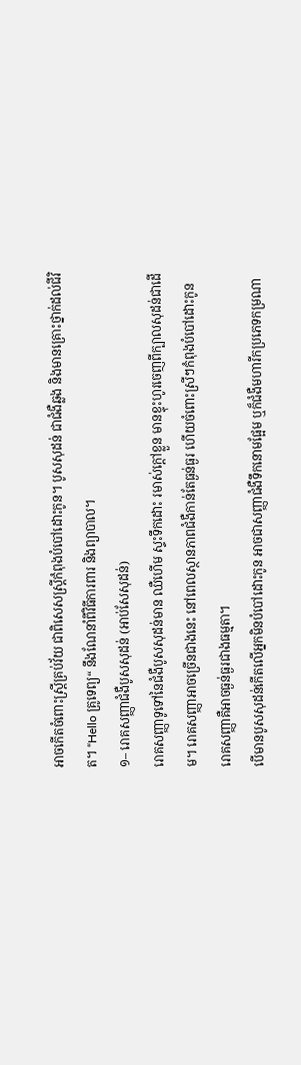អាចកើតចំពោះស្ត្រីគ្រប់វ័យ ជាពិសេសស្ត្រីកំពុងបំបៅដោះកូន។ បូសសុដន់ ជាជំងឺឆ្លង និងមានគ្រោះថ្នាក់ដល់ជីវិត។ “Hello គ្រូទេព្យ“ នឹងណែនាំពីវិធីការពារ និងព្យាបាល។
១– រោគសញ្ញាជំងឺបូសសុដន់ (អាប់សែសុដន់)
រោគសញ្ញាទូទៅនៃជំងឺបូសសុដន់មាន ឈឺហើម ស្ទះទឹកដោះ រមាស់ក្ដៅខ្លួន មានខ្ទុះហូរចេញពីក្បាលសុដន់ជាដើម។ រោគសញ្ញាអាចច្រើនជាងនេះ នៅពេលស្ថានភាពជំងឺកាន់តែធ្ងន់ធ្ងរ ហើយចំពោះស្រីៗកំពុងបំបៅដោះកូន រោគសញ្ញាគឺអាចធ្ងន់ធ្ងរជាងធម្មតា។
បើមានបូសសុដន់កើតលើអ្នកមិនបំបៅដោះកូន អាចជាសញ្ញាជំងឺទឹកនោមផ្អែម ឬក៏ជំងឺមហារីកប្រភេទកម្រណា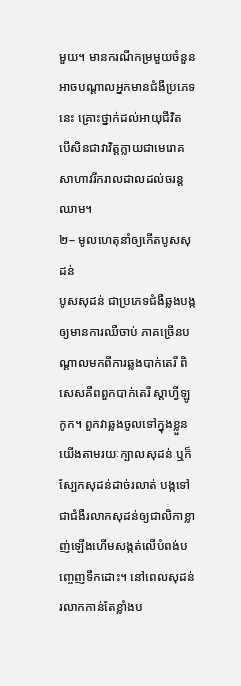មួយ។ មានករណីកម្រមួយចំនួន អាចបណ្ដាលអ្នកមានជំងឺប្រភេទនេះ គ្រោះថ្នាក់ដល់អាយុជីវិត បើសិនជាវាវិត្តក្លាយជាមេរោគសាហាវរីករាលដាលដល់ចរន្តឈាម។
២– មូលហេតុនាំឲ្យកើតបូសសុដន់
បូសសុដន់ ជាប្រភេទជំងឺឆ្លងបង្កឲ្យមានការឈឺចាប់ ភាគច្រើនបណ្ដាលមកពីការឆ្លងបាក់តេរី ពិសេសគឺពពួកបាក់តេរី ស្តាហ្វីឡូកូក។ ពួកវាឆ្លងចូលទៅក្នុងខ្លួនយើងតាមរយៈក្បាលសុដន់ ឬក៏ស្បែកសុដន់ដាច់រលាត់ បង្កទៅជាជំងឺរលាកសុដន់ឲ្យជាលិកាខ្លាញ់ឡើងហើមសង្កត់លើបំពង់បញ្ចេញទឹកដោះ។ នៅពេលសុដន់រលាកកាន់តែខ្លាំងប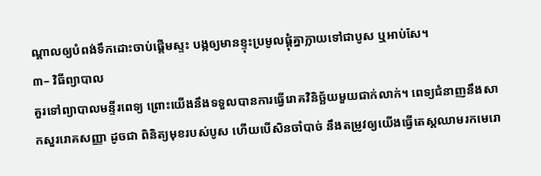ណ្ដាលឲ្យបំពង់ទឹកដោះចាប់ផ្ដើមស្ទះ បង្កឲ្យមានខ្ទុះប្រមូលផ្ដុំគ្នាក្លាយទៅជាបូស ឬអាប់សែ។
៣– វិធីព្យាបាល
គួរទៅព្យាបាលមន្ទីរពេទ្យ ព្រោះយើងនឹងទទួលបានការធ្វើរោគវិនិច្ឆ័យមួយជាក់លាក់។ ពេទ្យជំនាញនឹងសាកសួររោគសញ្ញា ដូចជា ពិនិត្យមុខរបស់បូស ហើយបើសិនចាំបាច់ នឹងតម្រូវឲ្យយើងធ្វើតេស្តឈាមរកមេរោ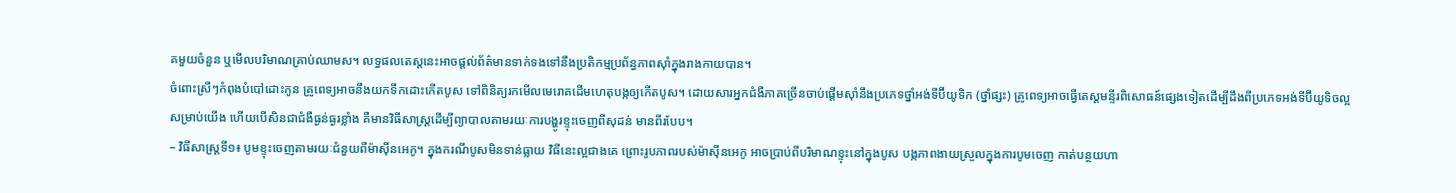គមួយចំនួន ឬមើលបរិមាណគ្រាប់ឈាមស។ លទ្ធផលតេស្តនេះអាចផ្ដល់ព័ត៌មានទាក់ទងទៅនឹងប្រតិកម្មប្រព័ន្ធភាពស៊ាំក្នុងរាងកាយបាន។
ចំពោះស្រីៗកំពុងបំបៅដោះកូន គ្រូពេទ្យអាចនឹងយកទឹកដោះកើតបូស ទៅពិនិត្យរកមើលមេរោគដើមហេតុបង្កឲ្យកើតបូស។ ដោយសារអ្នកជំងឺភាគច្រើនចាប់ផ្ដើមស៊ាំនឹងប្រភេទថ្នាំអង់ទីប៊ីយូទិក (ថ្នាំផ្សះ) គ្រូពេទ្យអាចធ្វើតេស្តមន្ទីរពិសោធន៍ផ្សេងទៀតដើម្បីដឹងពីប្រភេទអង់ទីប៊ីយូទិចល្អសម្រាប់យើង ហើយបើសិនជាជំងឺធ្ងន់ធ្ងរខ្លាំង គឺមានវិធីសាស្ត្រដើម្បីព្យាបាលតាមរយៈការបង្ហូរខ្ទុះចេញពីសុដន់ មានពីរបែប។
– វិធីសាស្ត្រទី១៖ បូមខ្ទុះចេញតាមរយៈជំនួយពីម៉ាស៊ីនអេកូ។ ក្នុងករណីបូសមិនទាន់ធ្លាយ វិធីនេះល្អជាងគេ ព្រោះរូបភាពរបស់ម៉ាស៊ីនអេកូ អាចប្រាប់ពីបរិមាណខ្ទុះនៅក្នុងបូស បង្កភាពងាយស្រួលក្នុងការបូមចេញ កាត់បន្ថយហា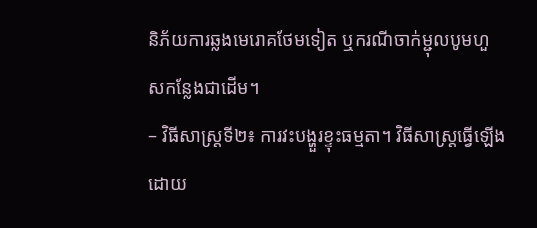និភ័យការឆ្លងមេរោគថែមទៀត ឬករណីចាក់ម្ជុលបូមហួសកន្លែងជាដើម។
– វិធីសាស្ត្រទី២៖ ការវះបង្ហួរខ្ទុះធម្មតា។ វិធីសាស្ត្រធ្វើឡើងដោយ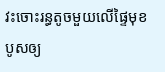វះចោះរន្ធតូចមួយលើផ្ទៃមុខបូសឲ្យ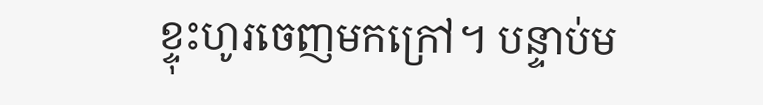ខ្ទុះហូរចេញមកក្រៅ។ បន្ទាប់ម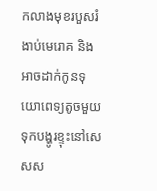កលាងមុខរបួសរំងាប់មេរោគ និងអាចដាក់កូនទុយោពេទ្យតូចមួយទុកបង្ហូរខ្ទុះនៅសេសស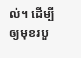ល់។ ដើម្បីឲ្យមុខរបួ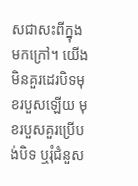សជាសះពីក្នុងមកក្រៅ។ យើងមិនគួរដេរបិទមុខរបួសឡើយ មុខរបួសគួរប្រើបង់បិទ ឬរុំជំនួស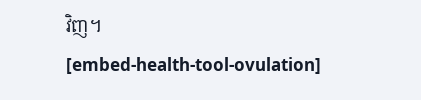វិញ។
[embed-health-tool-ovulation]